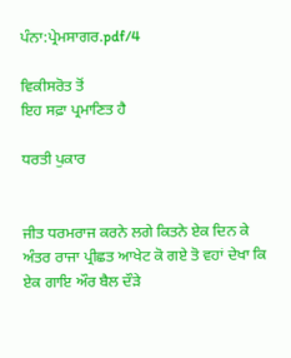ਪੰਨਾ:ਪ੍ਰੇਮਸਾਗਰ.pdf/4

ਵਿਕੀਸਰੋਤ ਤੋਂ
ਇਹ ਸਫ਼ਾ ਪ੍ਰਮਾਣਿਤ ਹੈ

ਧਰਤੀ ਪੁਕਾਰ


ਜੀਤ ਧਰਮਰਾਜ ਕਰਨੇ ਲਗੇ ਕਿਤਨੇ ਏਕ ਦਿਨ ਕੇ ਅੰਤਰ ਰਾਜਾ ਪ੍ਰੀਛਤ ਆਖੇਟ ਕੋ ਗਏ ਤੋ ਵਹਾਂ ਦੇਖਾ ਕਿ ਏਕ ਗਾਇ ਔਰ ਬੈਲ ਦੌੜੇ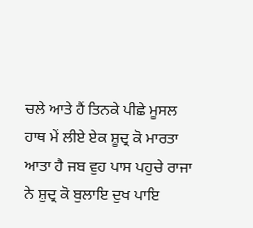ਚਲੇ ਆਤੇ ਹੈਂ ਤਿਨਕੇ ਪੀਛੇ ਮੂਸਲ ਹਾਥ ਮੇਂ ਲੀਏ ਏਕ ਸ਼ੂਦ੍ਰ ਕੋ ਮਾਰਤਾ ਆਤਾ ਹੈ ਜਬ ਵੁਹ ਪਾਸ ਪਹੁਚੇ ਰਾਜਾ ਨੇ ਸ਼ੁਦ੍ਰ ਕੋ ਬੁਲਾਇ ਦੁਖ ਪਾਇ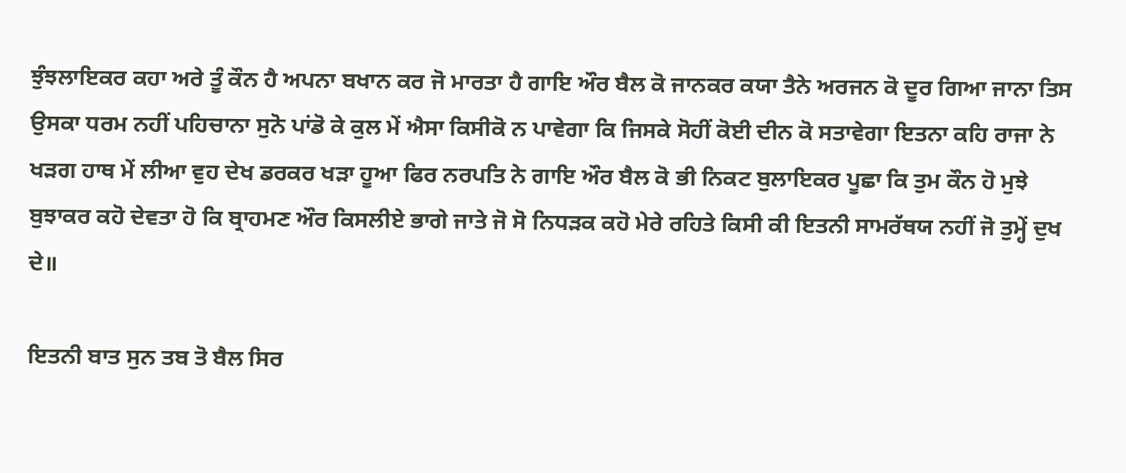ਝੁੰਝਲਾਇਕਰ ਕਹਾ ਅਰੇ ਤੂੰ ਕੌਨ ਹੈ ਅਪਨਾ ਬਖਾਨ ਕਰ ਜੋ ਮਾਰਤਾ ਹੈ ਗਾਇ ਔਰ ਬੈਲ ਕੋ ਜਾਨਕਰ ਕਯਾ ਤੈਨੇ ਅਰਜਨ ਕੋ ਦੂਰ ਗਿਆ ਜਾਨਾ ਤਿਸ ਉਸਕਾ ਧਰਮ ਨਹੀਂ ਪਹਿਚਾਨਾ ਸੁਨੋ ਪਾਂਡੋ ਕੇ ਕੁਲ ਮੇਂ ਐਸਾ ਕਿਸੀਕੋ ਨ ਪਾਵੇਗਾ ਕਿ ਜਿਸਕੇ ਸੋਹੀਂ ਕੋਈ ਦੀਨ ਕੋ ਸਤਾਵੇਗਾ ਇਤਨਾ ਕਹਿ ਰਾਜਾ ਨੇ ਖੜਗ ਹਾਥ ਮੇਂ ਲੀਆ ਵੁਹ ਦੇਖ ਡਰਕਰ ਖੜਾ ਹੂਆ ਫਿਰ ਨਰਪਤਿ ਨੇ ਗਾਇ ਔਰ ਬੈਲ ਕੋ ਭੀ ਨਿਕਟ ਬੁਲਾਇਕਰ ਪੂਛਾ ਕਿ ਤੁਮ ਕੌਨ ਹੋ ਮੁਝੇ ਬੁਝਾਕਰ ਕਹੋ ਦੇਵਤਾ ਹੋ ਕਿ ਬ੍ਰਾਹਮਣ ਔਰ ਕਿਸਲੀਏ ਭਾਗੇ ਜਾਤੇ ਜੋ ਸੋ ਨਿਧੜਕ ਕਹੋ ਮੇਰੇ ਰਹਿਤੇ ਕਿਸੀ ਕੀ ਇਤਨੀ ਸਾਮਰੱਥਯ ਨਹੀਂ ਜੋ ਤੁਮ੍ਹੇਂ ਦੁਖ ਦੇ॥

ਇਤਨੀ ਬਾਤ ਸੁਨ ਤਬ ਤੋ ਬੈਲ ਸਿਰ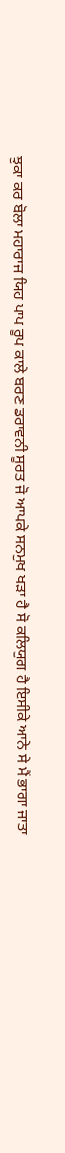ਝੁਕਾ ਕਰ ਬੋਲਾ ਮਹਾਰਾਜ ਯਿਹ ਪਾਪ ਰੂਪ ਕਾਲੇ ਬਰਣ ਡਰਾਵਨੀ ਸੂਰਤ ਜੋ ਆਪਕੇ ਸਨਮੁਖ ਖੜਾ ਹੈ ਸੋ ਕਲਿਯੁਗ ਹੈ ਇਸੀਕੇ ਆਨੇ ਸੇ ਮੈਂ ਭਾਗਾ ਜਾਤਾ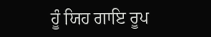ਹੂੰ ਯਿਹ ਗਾਇ ਰੂਪ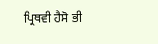ਪ੍ਰਿਥਵੀ ਹੈਸੋ ਭੀ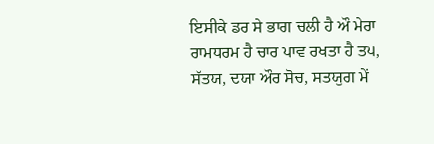ਇਸੀਕੇ ਡਰ ਸੇ ਭਾਗ ਚਲੀ ਹੈ ਔ ਮੇਰਾ ਰਾਮਧਰਮ ਹੈ ਚਾਰ ਪਾਵ ਰਖਤਾ ਹੈ ਤ੫, ਸੱਤਯ, ਦਯਾ ਔਰ ਸੋਚ, ਸਤਯੁਗ ਮੇਂ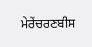ਮੇਰੇਂਚਰਣਬੀਸ